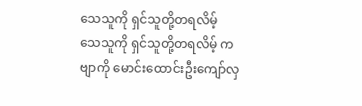သေသူကို ရှင်သူတို့တရလိမ့်
သေသူကို ရှင်သူတို့တရလိမ့် ကဗျာကို မောင်းထောင်းဦးကျော်လှ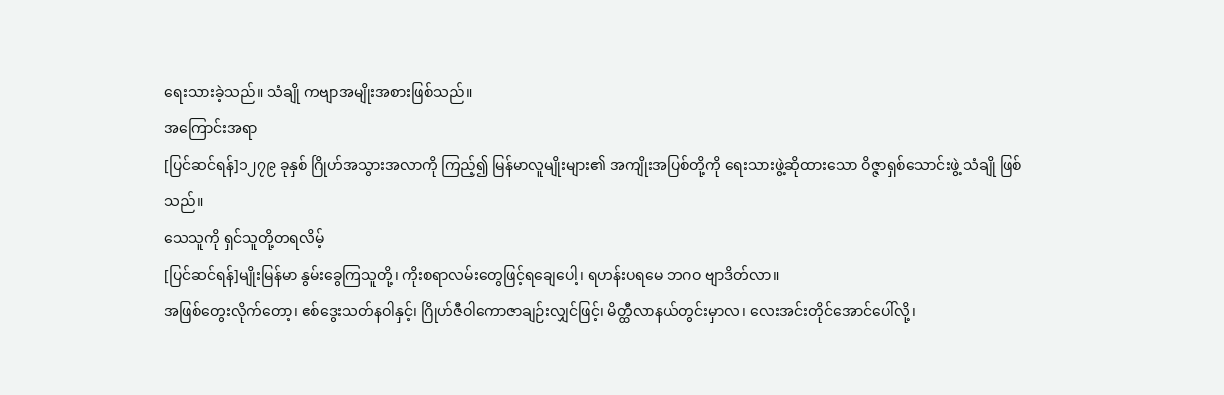ရေးသားခဲ့သည်။ သံချို ကဗျာအမျိုးအစားဖြစ်သည်။
အကြောင်းအရာ
[ပြင်ဆင်ရန်]၁၂၇၉ ခုနှစ် ဂြိုဟ်အသွားအလာကို ကြည့်၍ မြန်မာလူမျိုးများ၏ အကျိုးအပြစ်တို့ကို ရေးသားဖွဲ့ဆိုထားသော ဝိဇ္ဇာရှစ်သောင်းဖွဲ့ သံချို ဖြစ်သည်။
သေသူကို ရှင်သူတို့တရလိမ့်
[ပြင်ဆင်ရန်]မျိုးမြန်မာ နွမ်းခွေကြသူတို့၊ ကိုးစရာလမ်းတွေဖြင့်ရချေပေါ့၊ ရဟန်းပရမေ ဘဂဝ ဗျာဒိတ်လာ။
အဖြစ်တွေးလိုက်တော့၊ ဧစ်ဒွေးသတ်နဝါနှင့်၊ ဂြိုဟ်ဇီဝါကောဇာချဉ်းလျှင်ဖြင့်၊ မိတ္ထီလာနယ်တွင်းမှာလ၊ လေးအင်းတိုင်အောင်ပေါ်လို့၊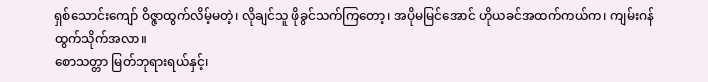ရှစ်သောင်းကျော် ဝိဇ္ဇာထွက်လိမ့်မတဲ့၊ လိုချင်သူ ဖိုခွင်သက်ကြတော့၊ အပိုမမြင်အောင် ဟိုယခင်အထက်ကယ်က၊ ကျမ်းဂန်ထွက်သိုက်အလာ။
စောသတ္တာ မြတ်ဘုရားရယ်နှင့်၊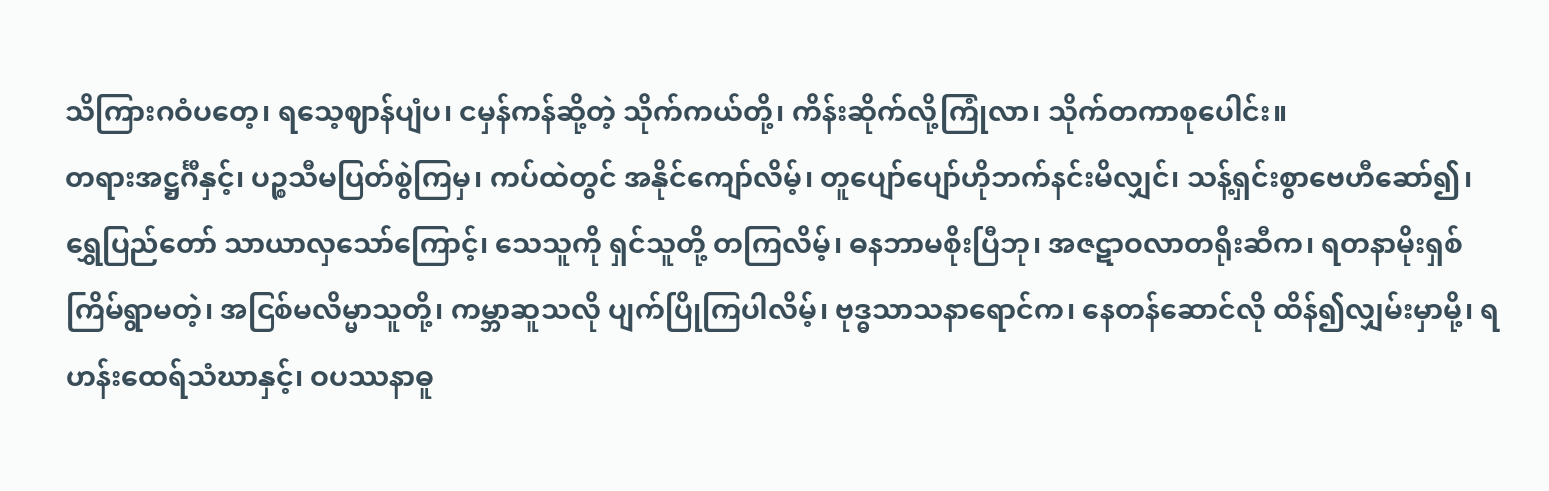သိကြားဂဝံပတေ့၊ ရသေ့ဈာန်ပျံပ၊ ငမှန်ကန်ဆို့တဲ့ သိုက်ကယ်တို့၊ ကိန်းဆိုက်လို့ကြုံလာ၊ သိုက်တကာစုပေါင်း။
တရားအဋ္ဌင်္ဂီနှင့်၊ ပဉ္စသီမပြတ်စွဲကြမှ၊ ကပ်ထဲတွင် အနိုင်ကျော်လိမ့်၊ တူပျော်ပျော်ဟိုဘက်နင်းမိလျှင်၊ သန့်ရှင်းစွာဗေဟီဆော်၍၊ ရွှေပြည်တော် သာယာလှသော်ကြောင့်၊ သေသူကို ရှင်သူတို့ တကြလိမ့်၊ ဓနဘာမစိုးပြီဘု၊ အဇဋာဝလာတရိုးဆီက၊ ရတနာမိုးရှစ်ကြိမ်ရွာမတဲ့၊ အငြစ်မလိမ္မာသူတို့၊ ကမ္ဘာဆူသလို ပျက်ပြိုကြပါလိမ့်၊ ဗုဒ္ဓသာသနာရောင်က၊ နေတန်ဆောင်လို ထိန်၍လျှမ်းမှာမို့၊ ရဟန်းထေရ်သံဃာနှင့်၊ ဝပဿနာဓူ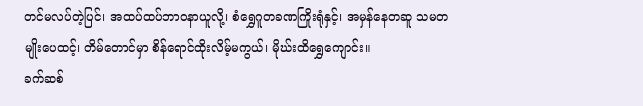တင်မလပ်တဲ့ပြင်၊ အထပ်ထပ်ဘာဝနာယူလို့၊ စံရွှေဂူတခဏကြိုးရုံနှင့်၊ အမှန်နေတဆူ သမတမျိုးပေထင့်၊ တိမ်တောင်မှာ စိန်ရောင်ထိုးလိမ့်မကွယ်၊ မိုဃ်းထိရွှေကျောင်း။
ခက်ဆစ်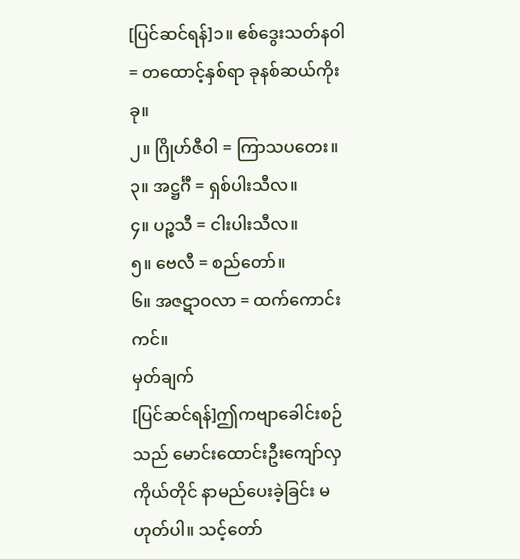[ပြင်ဆင်ရန်]၁။ ဧစ်ဒွေးသတ်နဝါ = တထောင့်နှစ်ရာ ခုနစ်ဆယ်ကိုးခု။
၂။ ဂြိုဟ်ဇီဝါ = ကြာသပတေး။
၃။ အဋ္ဌင်္ဂီ = ရှစ်ပါးသီလ။
၄။ ပဉ္စသီ = ငါးပါးသီလ။
၅။ ဗေလီ = စည်တော်။
၆။ အဇဋာဝလာ = ထက်ကောင်းကင်။
မှတ်ချက်
[ပြင်ဆင်ရန်]ဤကဗျာခေါင်းစဉ်သည် မောင်းထောင်းဦးကျော်လှ ကိုယ်တိုင် နာမည်ပေးခဲ့ခြင်း မဟုတ်ပါ။ သင့်တော်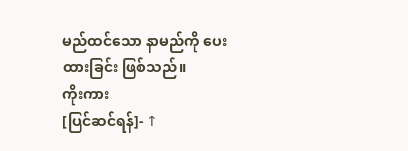မည်ထင်သော နာမည်ကို ပေးထားခြင်း ဖြစ်သည်။
ကိုးကား
[ပြင်ဆင်ရန်]- ↑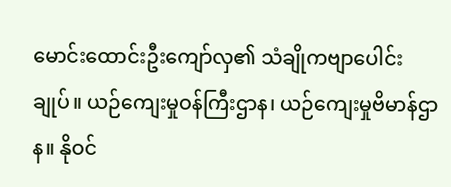မောင်းထောင်းဦးကျော်လှ၏ သံချိုကဗျာပေါင်းချုပ်။ ယဉ်ကျေးမှုဝန်ကြီးဌာန၊ ယဉ်ကျေးမှုဗိမာန်ဌာန။ နိုဝင်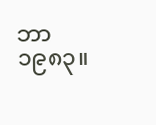ဘာ ၁၉၈၃။